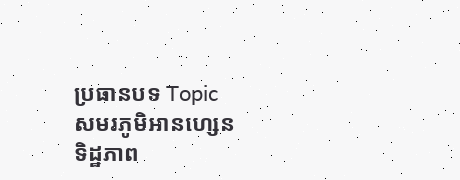ប្រធានបទ Topic
សមរភូមិអានហ្សេន
ទិដ្ឋភាព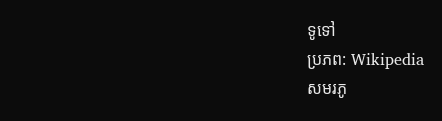ទូទៅ
ប្រភព: Wikipedia
សមរភូ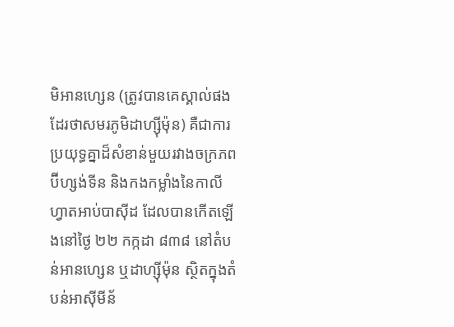មិអានហ្សេន (ត្រូវបានគេស្គាល់ផងដែរថាសមរភូមិដាហ្ស៊ីម៉ុន) គឺជាការប្រយុទ្ធគ្នាដ៏សំខាន់មួយរវាងចក្រភពប៊ីហ្សង់ទីន និងកងកម្លាំងនៃកាលីហ្វាតអាប់បាស៊ីដ ដែលបានកើតឡើងនៅថ្ងៃ ២២ កក្កដា ៨៣៨ នៅតំបន់អានហ្សេន ឬដាហ្ស៊ីម៉ុន ស្ថិតក្នុងតំបន់អាស៊ីមីន័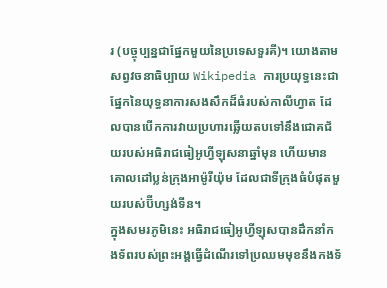រ (បច្ចុប្បន្នជាផ្នែកមួយនៃប្រទេសទួរគី)។ យោងតាមសព្វវចនាធិប្បាយ Wikipedia ការប្រយុទ្ធនេះជាផ្នែកនៃយុទ្ធនាការសងសឹកដ៏ធំរបស់កាលីហ្វាត ដែលបានបើកការវាយប្រហារឆ្លើយតបទៅនឹងជោគជ័យរបស់អធិរាជធៀអូហ្វីឡុសនាឆ្នាំមុន ហើយមានគោលដៅប្លន់ក្រុងអាម៉ូរីយ៉ុម ដែលជាទីក្រុងធំបំផុតមួយរបស់ប៊ីហ្សង់ទីន។
ក្នុងសមរភូមិនេះ អធិរាជធៀអូហ្វីឡុសបានដឹកនាំកងទ័ពរបស់ព្រះអង្គធ្វើដំណើរទៅប្រឈមមុខនឹងកងទ័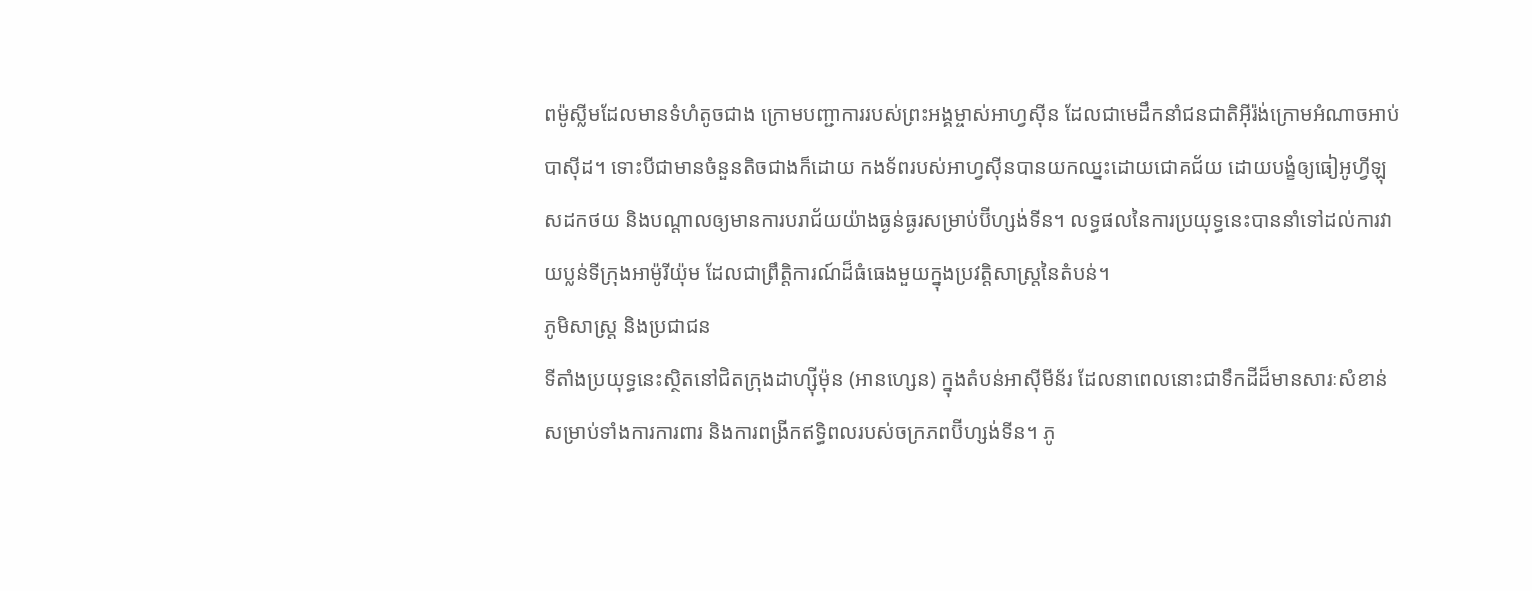ពម៉ូស្លីមដែលមានទំហំតូចជាង ក្រោមបញ្ជាការរបស់ព្រះអង្គម្ចាស់អាហ្វស៊ីន ដែលជាមេដឹកនាំជនជាតិអ៊ីរ៉ង់ក្រោមអំណាចអាប់បាស៊ីដ។ ទោះបីជាមានចំនួនតិចជាងក៏ដោយ កងទ័ពរបស់អាហ្វស៊ីនបានយកឈ្នះដោយជោគជ័យ ដោយបង្ខំឲ្យធៀអូហ្វីឡុសដកថយ និងបណ្តាលឲ្យមានការបរាជ័យយ៉ាងធ្ងន់ធ្ងរសម្រាប់ប៊ីហ្សង់ទីន។ លទ្ធផលនៃការប្រយុទ្ធនេះបាននាំទៅដល់ការវាយប្លន់ទីក្រុងអាម៉ូរីយ៉ុម ដែលជាព្រឹត្តិការណ៍ដ៏ធំធេងមួយក្នុងប្រវត្តិសាស្ត្រនៃតំបន់។
ភូមិសាស្ត្រ និងប្រជាជន
ទីតាំងប្រយុទ្ធនេះស្ថិតនៅជិតក្រុងដាហ្ស៊ីម៉ុន (អានហ្សេន) ក្នុងតំបន់អាស៊ីមីន័រ ដែលនាពេលនោះជាទឹកដីដ៏មានសារៈសំខាន់សម្រាប់ទាំងការការពារ និងការពង្រីកឥទ្ធិពលរបស់ចក្រភពប៊ីហ្សង់ទីន។ ភូ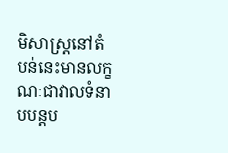មិសាស្ត្រនៅតំបន់នេះមានលក្ខណៈជាវាលទំនាបបន្តប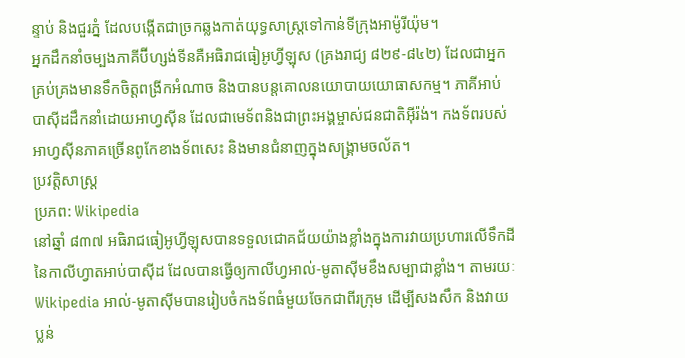ន្ទាប់ និងជួរភ្នំ ដែលបង្កើតជាច្រកឆ្លងកាត់យុទ្ធសាស្ត្រទៅកាន់ទីក្រុងអាម៉ូរីយ៉ុម។
អ្នកដឹកនាំចម្បងភាគីប៊ីហ្សង់ទីនគឺអធិរាជធៀអូហ្វីឡុស (គ្រងរាជ្យ ៨២៩-៨៤២) ដែលជាអ្នកគ្រប់គ្រងមានទឹកចិត្តពង្រីកអំណាច និងបានបន្តគោលនយោបាយយោធាសកម្ម។ ភាគីអាប់បាស៊ីដដឹកនាំដោយអាហ្វស៊ីន ដែលជាមេទ័ពនិងជាព្រះអង្គម្ចាស់ជនជាតិអ៊ីរ៉ង់។ កងទ័ពរបស់អាហ្វស៊ីនភាគច្រើនពូកែខាងទ័ពសេះ និងមានជំនាញក្នុងសង្គ្រាមចល័ត។
ប្រវត្តិសាស្ត្រ
ប្រភព: Wikipedia
នៅឆ្នាំ ៨៣៧ អធិរាជធៀអូហ្វីឡុសបានទទួលជោគជ័យយ៉ាងខ្លាំងក្នុងការវាយប្រហារលើទឹកដីនៃកាលីហ្វាតអាប់បាស៊ីដ ដែលបានធ្វើឲ្យកាលីហ្វអាល់-មូតាស៊ីមខឹងសម្បាជាខ្លាំង។ តាមរយៈ Wikipedia អាល់-មូតាស៊ីមបានរៀបចំកងទ័ពធំមួយចែកជាពីរក្រុម ដើម្បីសងសឹក និងវាយប្លន់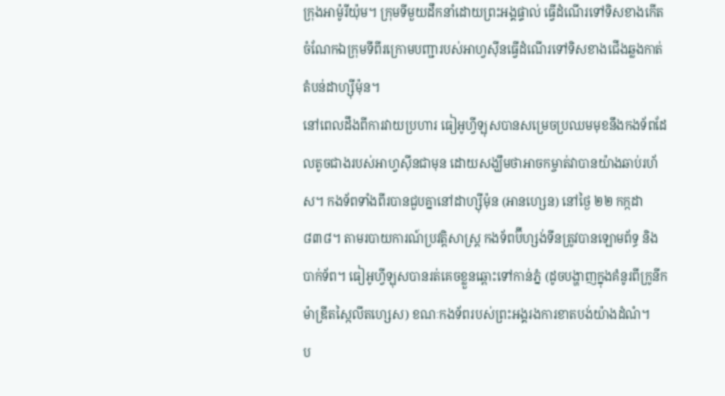ក្រុងអាម៉ូរីយ៉ុម។ ក្រុមទីមួយដឹកនាំដោយព្រះអង្គផ្ទាល់ ធ្វើដំណើរទៅទិសខាងកើត ចំណែកឯក្រុមទីពីរក្រោមបញ្ជារបស់អាហ្វស៊ីនធ្វើដំណើរទៅទិសខាងជើងឆ្លងកាត់តំបន់ដាហ្ស៊ីម៉ុន។
នៅពេលដឹងពីការវាយប្រហារ ធៀអូហ្វីឡុសបានសម្រេចប្រឈមមុខនឹងកងទ័ពដែលតូចជាងរបស់អាហ្វស៊ីនជាមុន ដោយសង្ឃឹមថាអាចកម្ចាត់វាបានយ៉ាងឆាប់រហ័ស។ កងទ័ពទាំងពីរបានជួបគ្នានៅដាហ្ស៊ីម៉ុន (អានហ្សេន) នៅថ្ងៃ ២២ កក្កដា ៨៣៨។ តាមរបាយការណ៍ប្រវត្តិសាស្ត្រ កងទ័ពប៊ីហ្សង់ទីនត្រូវបានឡោមព័ទ្ធ និងបាក់ទ័ព។ ធៀអូហ្វីឡុសបានរត់គេចខ្លួនឆ្ពោះទៅកាន់ភ្នំ (ដូចបង្ហាញក្នុងគំនូរពីក្រូនីកម៉ាឌ្រីតស្កៃលីតហ្សេស) ខណៈកងទ័ពរបស់ព្រះអង្គរងការខាតបង់យ៉ាងដំណំ។
ប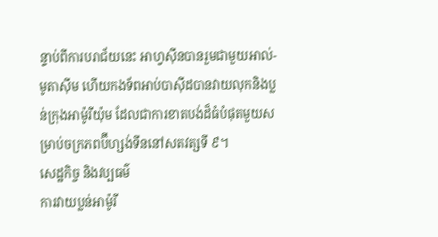ន្ទាប់ពីការបរាជ័យនេះ អាហ្វស៊ីនបានរួមជាមួយអាល់-មូតាស៊ីម ហើយកងទ័ពអាប់បាស៊ីដបានវាយលុកនិងប្លន់ក្រុងអាម៉ូរីយ៉ុម ដែលជាការខាតបង់ដ៏ធំបំផុតមួយសម្រាប់ចក្រភពប៊ីហ្សង់ទីននៅសតវត្សទី ៩។
សេដ្ឋកិច្ច និងវប្បធម៌
ការវាយប្លន់អាម៉ូរី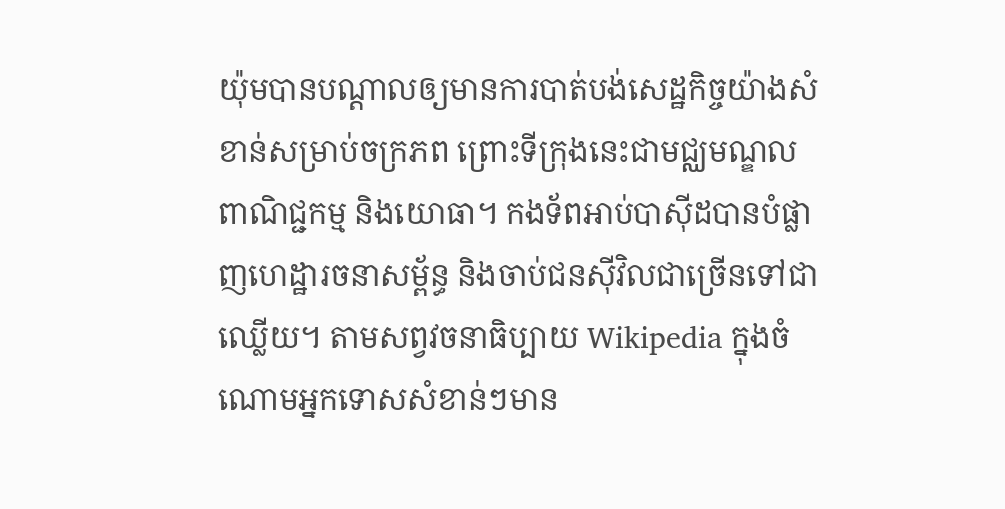យ៉ុមបានបណ្តាលឲ្យមានការបាត់បង់សេដ្ឋកិច្ចយ៉ាងសំខាន់សម្រាប់ចក្រភព ព្រោះទីក្រុងនេះជាមជ្ឈមណ្ឌលពាណិជ្ជកម្ម និងយោធា។ កងទ័ពអាប់បាស៊ីដបានបំផ្លាញហេដ្ឋារចនាសម្ព័ន្ធ និងចាប់ជនស៊ីវិលជាច្រើនទៅជាឈ្លើយ។ តាមសព្វវចនាធិប្បាយ Wikipedia ក្នុងចំណោមអ្នកទោសសំខាន់ៗមាន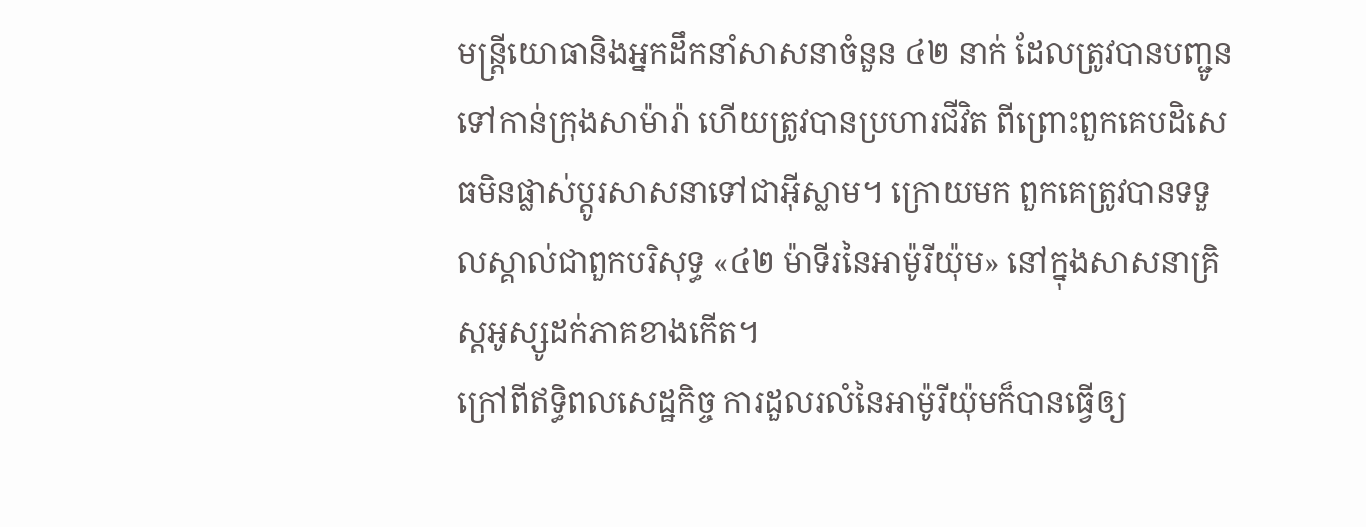មន្ត្រីយោធានិងអ្នកដឹកនាំសាសនាចំនួន ៤២ នាក់ ដែលត្រូវបានបញ្ជូនទៅកាន់ក្រុងសាម៉ារ៉ា ហើយត្រូវបានប្រហារជីវិត ពីព្រោះពួកគេបដិសេធមិនផ្លាស់ប្តូរសាសនាទៅជាអ៊ីស្លាម។ ក្រោយមក ពួកគេត្រូវបានទទួលស្គាល់ជាពួកបរិសុទ្ធ «៤២ ម៉ាទីរនៃអាម៉ូរីយ៉ុម» នៅក្នុងសាសនាគ្រិស្តអូស្សូដក់ភាគខាងកើត។
ក្រៅពីឥទ្ធិពលសេដ្ឋកិច្ច ការដួលរលំនៃអាម៉ូរីយ៉ុមក៏បានធ្វើឲ្យ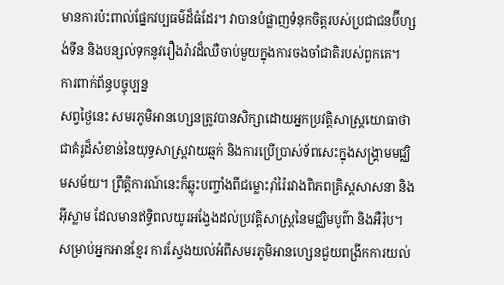មានការប៉ះពាល់ផ្នែកវប្បធម៌ដ៏ធំដែរ។ វាបានបំផ្លាញទំនុកចិត្តរបស់ប្រជាជនប៊ីហ្សង់ទីន និងបន្សល់ទុកនូវរឿងរ៉ាវដ៏ឈឺចាប់មួយក្នុងការចងចាំជាតិរបស់ពួកគេ។
ការពាក់ព័ន្ធបច្ចុប្បន្ន
សព្វថ្ងៃនេះ សមរភូមិអានហ្សេនត្រូវបានសិក្សាដោយអ្នកប្រវត្តិសាស្ត្រយោធាថាជាគំរូដ៏សំខាន់នៃយុទ្ធសាស្ត្រវាយឆ្មក់ និងការប្រើប្រាស់ទ័ពសេះក្នុងសង្គ្រាមមជ្ឈិមសម័យ។ ព្រឹត្តិការណ៍នេះក៏ឆ្លុះបញ្ចាំងពីជម្លោះរ៉ាំរ៉ៃរវាងពិភពគ្រិស្តសាសនា និងអ៊ីស្លាម ដែលមានឥទ្ធិពលយូរអង្វែងដល់ប្រវត្តិសាស្ត្រនៃមជ្ឈិមបូព៌ា និងអឺរ៉ុប។
សម្រាប់អ្នកអានខ្មែរ ការស្វែងយល់អំពីសមរភូមិអានហ្សេនជួយពង្រីកការយល់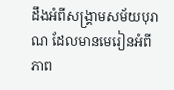ដឹងអំពីសង្គ្រាមសម័យបុរាណ ដែលមានមេរៀនអំពីភាព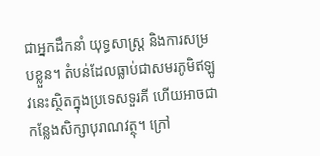ជាអ្នកដឹកនាំ យុទ្ធសាស្ត្រ និងការសម្របខ្លួន។ តំបន់ដែលធ្លាប់ជាសមរភូមិឥឡូវនេះស្ថិតក្នុងប្រទេសទួរគី ហើយអាចជាកន្លែងសិក្សាបុរាណវត្ថុ។ ក្រៅ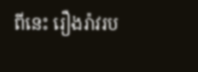ពីនេះ រឿងរ៉ាវរប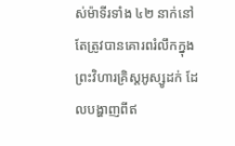ស់ម៉ាទីរទាំង ៤២ នាក់នៅតែត្រូវបានគោរពរំលឹកក្នុងព្រះវិហារគ្រិស្តអូស្សូដក់ ដែលបង្ហាញពីឥ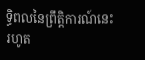ទ្ធិពលនៃព្រឹត្តិការណ៍នេះរហូត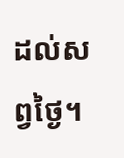ដល់សព្វថ្ងៃ។